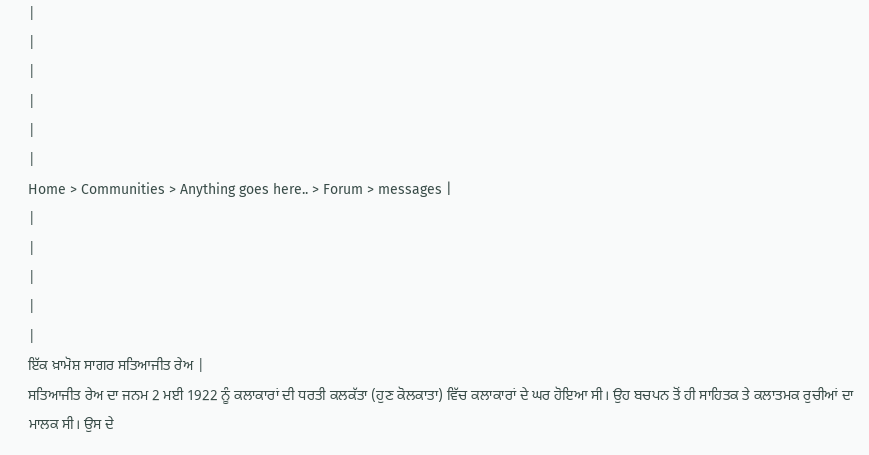|
|
|
|
|
|
Home > Communities > Anything goes here.. > Forum > messages |
|
|
|
|
|
ਇੱਕ ਖ਼ਾਮੋਸ਼ ਸਾਗਰ ਸਤਿਆਜੀਤ ਰੇਅ |
ਸਤਿਆਜੀਤ ਰੇਅ ਦਾ ਜਨਮ 2 ਮਈ 1922 ਨੂੰ ਕਲਾਕਾਰਾਂ ਦੀ ਧਰਤੀ ਕਲਕੱਤਾ (ਹੁਣ ਕੋਲਕਾਤਾ) ਵਿੱਚ ਕਲਾਕਾਰਾਂ ਦੇ ਘਰ ਹੋਇਆ ਸੀ। ਉਹ ਬਚਪਨ ਤੋਂ ਹੀ ਸਾਹਿਤਕ ਤੇ ਕਲਾਤਮਕ ਰੁਚੀਆਂ ਦਾ ਮਾਲਕ ਸੀ। ਉਸ ਦੇ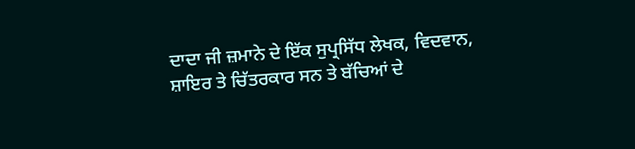ਦਾਦਾ ਜੀ ਜ਼ਮਾਨੇ ਦੇ ਇੱਕ ਸੁਪ੍ਰਸਿੱਧ ਲੇਖਕ, ਵਿਦਵਾਨ, ਸ਼ਾਇਰ ਤੇ ਚਿੱਤਰਕਾਰ ਸਨ ਤੇ ਬੱਚਿਆਂ ਦੇ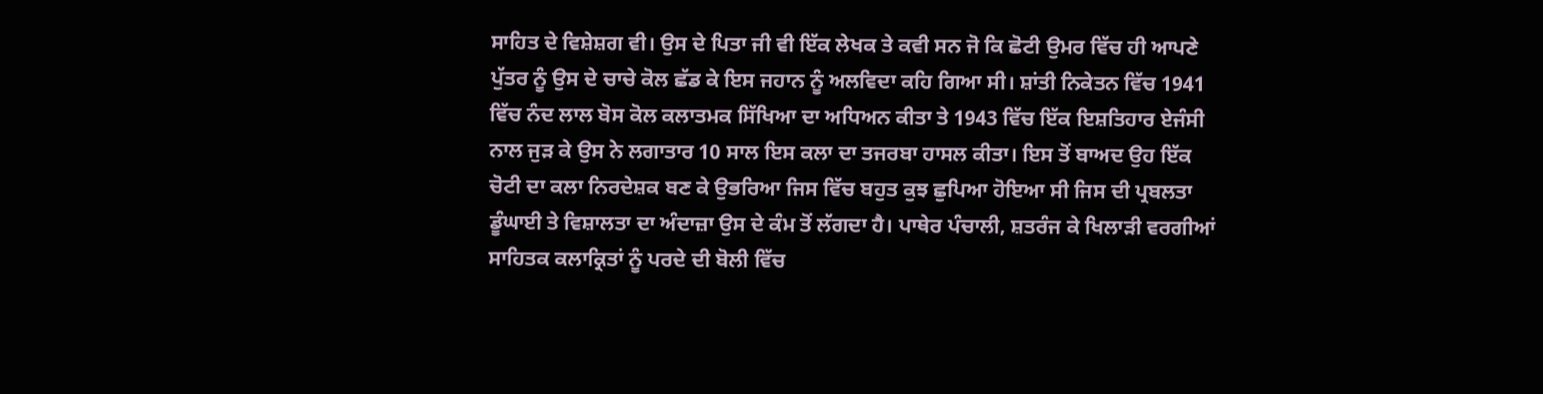ਸਾਹਿਤ ਦੇ ਵਿਸ਼ੇਸ਼ਗ ਵੀ। ਉਸ ਦੇ ਪਿਤਾ ਜੀ ਵੀ ਇੱਕ ਲੇਖਕ ਤੇ ਕਵੀ ਸਨ ਜੋ ਕਿ ਛੋਟੀ ਉਮਰ ਵਿੱਚ ਹੀ ਆਪਣੇ ਪੁੱਤਰ ਨੂੰ ਉਸ ਦੇ ਚਾਚੇ ਕੋਲ ਛੱਡ ਕੇ ਇਸ ਜਹਾਨ ਨੂੰ ਅਲਵਿਦਾ ਕਹਿ ਗਿਆ ਸੀ। ਸ਼ਾਂਤੀ ਨਿਕੇਤਨ ਵਿੱਚ 1941 ਵਿੱਚ ਨੰਦ ਲਾਲ ਬੋਸ ਕੋਲ ਕਲਾਤਮਕ ਸਿੱਖਿਆ ਦਾ ਅਧਿਅਨ ਕੀਤਾ ਤੇ 1943 ਵਿੱਚ ਇੱਕ ਇਸ਼ਤਿਹਾਰ ਏਜੰਸੀ ਨਾਲ ਜੁੜ ਕੇ ਉਸ ਨੇ ਲਗਾਤਾਰ 10 ਸਾਲ ਇਸ ਕਲਾ ਦਾ ਤਜਰਬਾ ਹਾਸਲ ਕੀਤਾ। ਇਸ ਤੋਂ ਬਾਅਦ ਉਹ ਇੱਕ ਚੋਟੀ ਦਾ ਕਲਾ ਨਿਰਦੇਸ਼ਕ ਬਣ ਕੇ ਉਭਰਿਆ ਜਿਸ ਵਿੱਚ ਬਹੁਤ ਕੁਝ ਛੁਪਿਆ ਹੋਇਆ ਸੀ ਜਿਸ ਦੀ ਪ੍ਰਬਲਤਾ ਡੂੰਘਾਈ ਤੇ ਵਿਸ਼ਾਲਤਾ ਦਾ ਅੰਦਾਜ਼ਾ ਉਸ ਦੇ ਕੰਮ ਤੋਂ ਲੱਗਦਾ ਹੈ। ਪਾਥੇਰ ਪੰਚਾਲੀ, ਸ਼ਤਰੰਜ ਕੇ ਖਿਲਾੜੀ ਵਰਗੀਆਂ ਸਾਹਿਤਕ ਕਲਾਕ੍ਰਿਤਾਂ ਨੂੰ ਪਰਦੇ ਦੀ ਬੋਲੀ ਵਿੱਚ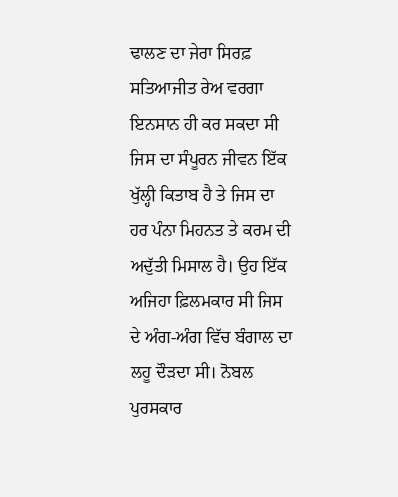ਢਾਲਣ ਦਾ ਜੇਰਾ ਸਿਰਫ਼ ਸਤਿਆਜੀਤ ਰੇਅ ਵਰਗਾ ਇਨਸਾਨ ਹੀ ਕਰ ਸਕਦਾ ਸੀ ਜਿਸ ਦਾ ਸੰਪੂਰਨ ਜੀਵਨ ਇੱਕ ਖੁੱਲ੍ਹੀ ਕਿਤਾਬ ਹੈ ਤੇ ਜਿਸ ਦਾ ਹਰ ਪੰਨਾ ਮਿਹਨਤ ਤੇ ਕਰਮ ਦੀ ਅਦੁੱਤੀ ਮਿਸਾਲ ਹੈ। ਉਹ ਇੱਕ ਅਜਿਹਾ ਫ਼ਿਲਮਕਾਰ ਸੀ ਜਿਸ ਦੇ ਅੰਗ-ਅੰਗ ਵਿੱਚ ਬੰਗਾਲ ਦਾ ਲਹੂ ਦੌੜਦਾ ਸੀ। ਨੋਬਲ ਪੁਰਸਕਾਰ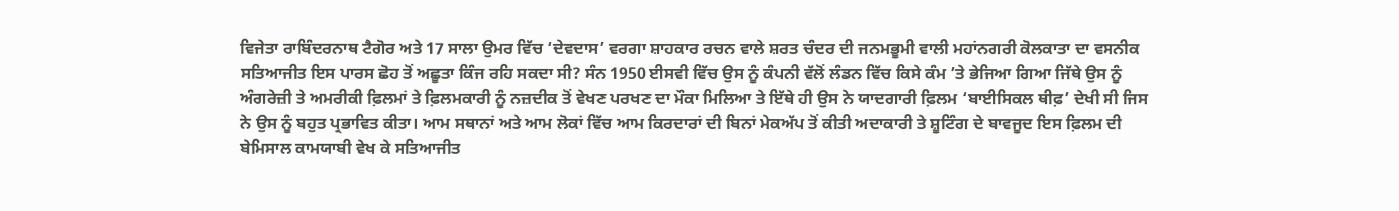ਵਿਜੇਤਾ ਰਾਬਿੰਦਰਨਾਥ ਟੈਗੋਰ ਅਤੇ 17 ਸਾਲਾ ਉਮਰ ਵਿੱਚ ‘ਦੇਵਦਾਸ’ ਵਰਗਾ ਸ਼ਾਹਕਾਰ ਰਚਨ ਵਾਲੇ ਸ਼ਰਤ ਚੰਦਰ ਦੀ ਜਨਮਭੂਮੀ ਵਾਲੀ ਮਹਾਂਨਗਰੀ ਕੋਲਕਾਤਾ ਦਾ ਵਸਨੀਕ ਸਤਿਆਜੀਤ ਇਸ ਪਾਰਸ ਛੋਹ ਤੋਂ ਅਛੂਤਾ ਕਿੰਜ ਰਹਿ ਸਕਦਾ ਸੀ? ਸੰਨ 1950 ਈਸਵੀ ਵਿੱਚ ਉਸ ਨੂੰ ਕੰਪਨੀ ਵੱਲੋਂ ਲੰਡਨ ਵਿੱਚ ਕਿਸੇ ਕੰਮ ’ਤੇ ਭੇਜਿਆ ਗਿਆ ਜਿੱਥੇ ਉਸ ਨੂੰ ਅੰਗਰੇਜ਼ੀ ਤੇ ਅਮਰੀਕੀ ਫ਼ਿਲਮਾਂ ਤੇ ਫ਼ਿਲਮਕਾਰੀ ਨੂੰ ਨਜ਼ਦੀਕ ਤੋਂ ਵੇਖਣ ਪਰਖਣ ਦਾ ਮੌਕਾ ਮਿਲਿਆ ਤੇ ਇੱਥੇ ਹੀ ਉਸ ਨੇ ਯਾਦਗਾਰੀ ਫ਼ਿਲਮ ‘ਬਾਈਸਿਕਲ ਥੀਫ਼’ ਦੇਖੀ ਸੀ ਜਿਸ ਨੇ ਉਸ ਨੂੰ ਬਹੁਤ ਪ੍ਰਭਾਵਿਤ ਕੀਤਾ। ਆਮ ਸਥਾਨਾਂ ਅਤੇ ਆਮ ਲੋਕਾਂ ਵਿੱਚ ਆਮ ਕਿਰਦਾਰਾਂ ਦੀ ਬਿਨਾਂ ਮੇਕਅੱਪ ਤੋਂ ਕੀਤੀ ਅਦਾਕਾਰੀ ਤੇ ਸ਼ੂਟਿੰਗ ਦੇ ਬਾਵਜੂਦ ਇਸ ਫ਼ਿਲਮ ਦੀ ਬੇਮਿਸਾਲ ਕਾਮਯਾਬੀ ਵੇਖ ਕੇ ਸਤਿਆਜੀਤ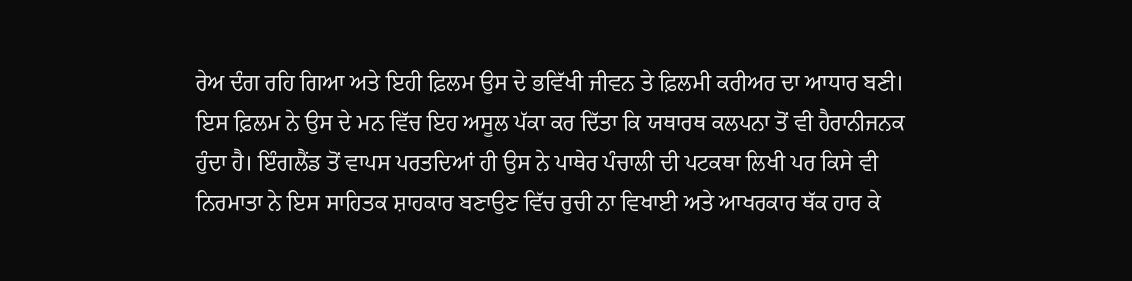ਰੇਅ ਦੰਗ ਰਹਿ ਗਿਆ ਅਤੇ ਇਹੀ ਫ਼ਿਲਮ ਉਸ ਦੇ ਭਵਿੱਖੀ ਜੀਵਨ ਤੇ ਫ਼ਿਲਮੀ ਕਰੀਅਰ ਦਾ ਆਧਾਰ ਬਣੀ। ਇਸ ਫ਼ਿਲਮ ਨੇ ਉਸ ਦੇ ਮਨ ਵਿੱਚ ਇਹ ਅਸੂਲ ਪੱਕਾ ਕਰ ਦਿੱਤਾ ਕਿ ਯਥਾਰਥ ਕਲਪਨਾ ਤੋਂ ਵੀ ਹੈਰਾਨੀਜਨਕ ਹੁੰਦਾ ਹੈ। ਇੰਗਲੈਂਡ ਤੋਂ ਵਾਪਸ ਪਰਤਦਿਆਂ ਹੀ ਉਸ ਨੇ ਪਾਥੇਰ ਪੰਚਾਲੀ ਦੀ ਪਟਕਥਾ ਲਿਖੀ ਪਰ ਕਿਸੇ ਵੀ ਨਿਰਮਾਤਾ ਨੇ ਇਸ ਸਾਹਿਤਕ ਸ਼ਾਹਕਾਰ ਬਣਾਉਣ ਵਿੱਚ ਰੁਚੀ ਨਾ ਵਿਖਾਈ ਅਤੇ ਆਖਰਕਾਰ ਥੱਕ ਹਾਰ ਕੇ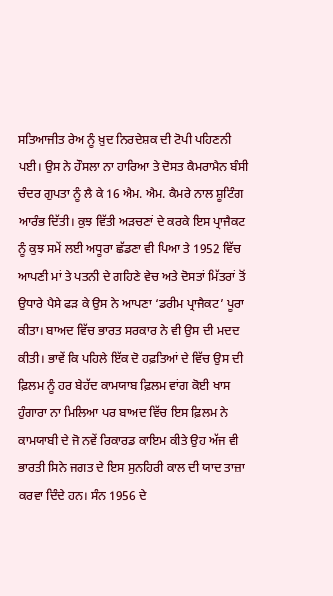ਸਤਿਆਜੀਤ ਰੇਅ ਨੂੰ ਖ਼ੁਦ ਨਿਰਦੇਸ਼ਕ ਦੀ ਟੋਪੀ ਪਹਿਣਨੀ ਪਈ। ਉਸ ਨੇ ਹੌਸਲਾ ਨਾ ਹਾਰਿਆ ਤੇ ਦੋਸਤ ਕੈਮਰਾਮੈਨ ਬੰਸੀ ਚੰਦਰ ਗੁਪਤਾ ਨੂੰ ਲੈ ਕੇ 16 ਐਮ. ਐਮ. ਕੈਮਰੇ ਨਾਲ ਸ਼ੂਟਿੰਗ ਆਰੰਭ ਦਿੱਤੀ। ਕੁਝ ਵਿੱਤੀ ਅੜਚਣਾਂ ਦੇ ਕਰਕੇ ਇਸ ਪ੍ਰਾਜੈਕਟ ਨੂੰ ਕੁਝ ਸਮੇਂ ਲਈ ਅਧੂਰਾ ਛੱਡਣਾ ਵੀ ਪਿਆ ਤੇ 1952 ਵਿੱਚ ਆਪਣੀ ਮਾਂ ਤੇ ਪਤਨੀ ਦੇ ਗਹਿਣੇ ਵੇਚ ਅਤੇ ਦੋਸਤਾਂ ਮਿੱਤਰਾਂ ਤੋਂ ਉਧਾਰੇ ਪੈਸੇ ਫੜ ਕੇ ਉਸ ਨੇ ਆਪਣਾ ‘ਡਰੀਮ ਪ੍ਰਾਜੈਕਟ’ ਪੂਰਾ ਕੀਤਾ। ਬਾਅਦ ਵਿੱਚ ਭਾਰਤ ਸਰਕਾਰ ਨੇ ਵੀ ਉਸ ਦੀ ਮਦਦ ਕੀਤੀ। ਭਾਵੇਂ ਕਿ ਪਹਿਲੇ ਇੱਕ ਦੋ ਹਫ਼ਤਿਆਂ ਦੇ ਵਿੱਚ ਉਸ ਦੀ ਫ਼ਿਲਮ ਨੂੰ ਹਰ ਬੇਹੱਦ ਕਾਮਯਾਬ ਫ਼ਿਲਮ ਵਾਂਗ ਕੋਈ ਖਾਸ ਹੁੰਗਾਰਾ ਨਾ ਮਿਲਿਆ ਪਰ ਬਾਅਦ ਵਿੱਚ ਇਸ ਫ਼ਿਲਮ ਨੇ ਕਾਮਯਾਬੀ ਦੇ ਜੋ ਨਵੇਂ ਰਿਕਾਰਡ ਕਾਇਮ ਕੀਤੇ ਉਹ ਅੱਜ ਵੀ ਭਾਰਤੀ ਸਿਨੇ ਜਗਤ ਦੇ ਇਸ ਸੁਨਹਿਰੀ ਕਾਲ ਦੀ ਯਾਦ ਤਾਜ਼ਾ ਕਰਵਾ ਦਿੰਦੇ ਹਨ। ਸੰਨ 1956 ਦੇ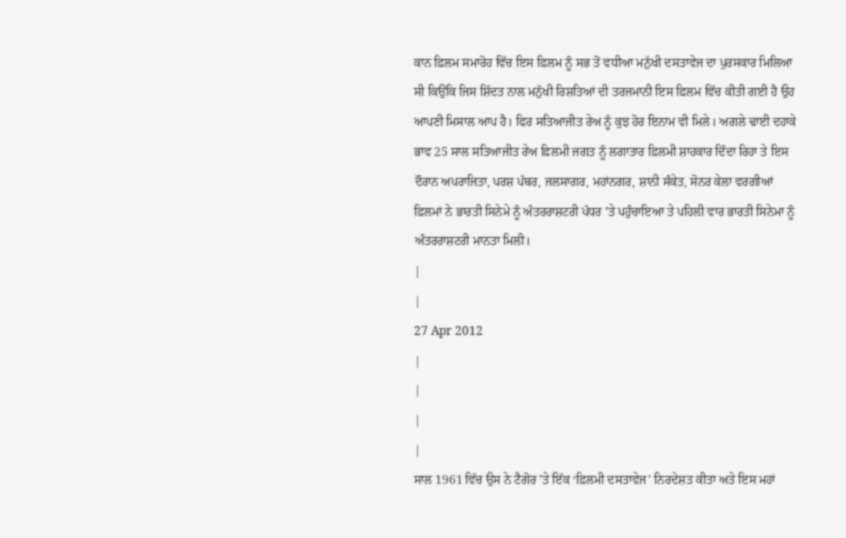ਕਾਨ ਫ਼ਿਲਮ ਸਮਾਰੋਹ ਵਿੱਚ ਇਸ ਫ਼ਿਲਮ ਨੂੰ ਸਭ ਤੋਂ ਵਧੀਆ ਮਨੁੱਖੀ ਦਸਤਾਵੇਜ ਦਾ ਪੁਰਸਕਾਰ ਮਿਲਿਆ ਸੀ ਕਿਉਂਕਿ ਜਿਸ ਸ਼ਿੱਦਤ ਨਾਲ ਮਨੁੱਖੀ ਰਿਸ਼ਤਿਆਂ ਦੀ ਤਰਜਮਾਨੀ ਇਸ ਫ਼ਿਲਮ ਵਿੱਚ ਕੀਤੀ ਗਈ ਹੈ ਉਹ ਆਪਣੀ ਮਿਸਾਲ ਆਪ ਹੈ। ਫਿਰ ਸਤਿਆਜੀਤ ਰੇਅ ਨੂੰ ਕੁਝ ਹੋਰ ਇਨਾਮ ਵੀ ਮਿਲੇ। ਅਗਲੇ ਢਾਈ ਦਹਾਕੇ ਭਾਵ 25 ਸਾਲ ਸਤਿਆਜੀਤ ਰੇਅ ਫ਼ਿਲਮੀ ਜਗਤ ਨੂੰ ਲਗਾਤਾਰ ਫ਼ਿਲਮੀ ਸ਼ਾਹਕਾਰ ਦਿੰਦਾ ਰਿਹਾ ਤੇ ਇਸ ਦੌਰਾਨ ਅਪਰਾਜਿਤਾ, ਪਰਸ਼ ਪੱਥਰ, ਜਲਸਾਗਰ, ਮਹਾਂਨਗਰ, ਸ਼ਾਨੀ ਸੰਕੇਤ, ਸੋਨਰ ਕੇਲਾ ਵਰਗੀਆਂ ਫ਼ਿਲਮਾਂ ਨੇ ਭਾਰਤੀ ਸਿਨੇਮੇ ਨੂੰ ਅੰਤਰਰਾਸ਼ਟਰੀ ਪੱਧਰ ’ਤੇ ਪਹੁੰਚਾਇਆ ਤੇ ਪਹਿਲੀ ਵਾਰ ਭਾਰਤੀ ਸਿਨੇਮਾ ਨੂੰ ਅੰਤਰਰਾਸ਼ਟਰੀ ਮਾਨਤਾ ਮਿਲੀ।
|
|
27 Apr 2012
|
|
|
|
ਸਾਲ 1961 ਵਿੱਚ ਉਸ ਨੇ ਟੈਗੋਰ ’ਤੇ ਇੱਕ ‘ਫ਼ਿਲਮੀ ਦਸਤਾਵੇਜ’ ਨਿਰਦੇਸ਼ਤ ਕੀਤਾ ਅਤੇ ਇਸ ਮਹਾਂ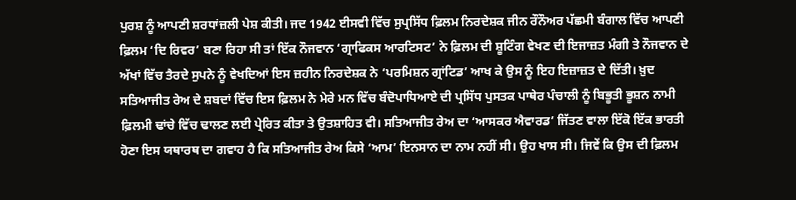ਪੁਰਸ਼ ਨੂੰ ਆਪਣੀ ਸ਼ਰਧਾਂਜ਼ਲੀ ਪੇਸ਼ ਕੀਤੀ। ਜਦ 1942 ਈਸਵੀ ਵਿੱਚ ਸੁਪ੍ਰਸਿੱਧ ਫ਼ਿਲਮ ਨਿਰਦੇਸ਼ਕ ਜੀਨ ਰੌਨੌਅਰ ਪੱਛਮੀ ਬੰਗਾਲ ਵਿੱਚ ਆਪਣੀ ਫ਼ਿਲਮ ‘ਦਿ ਰਿਵਰ’ ਬਣਾ ਰਿਹਾ ਸੀ ਤਾਂ ਇੱਕ ਨੌਜਵਾਨ ‘ਗ੍ਰਾਫਿਕਸ ਆਰਟਿਸਟ’ ਨੇ ਫ਼ਿਲਮ ਦੀ ਸ਼ੂਟਿੰਗ ਵੇਖਣ ਦੀ ਇਜਾਜ਼ਤ ਮੰਗੀ ਤੇ ਨੌਜਵਾਨ ਦੇ ਅੱਖਾਂ ਵਿੱਚ ਤੈਰਦੇ ਸੁਪਨੇ ਨੂੰ ਵੇਖਦਿਆਂ ਇਸ ਜ਼ਹੀਨ ਨਿਰਦੇਸ਼ਕ ਨੇ ‘ਪਰਮਿਸ਼ਨ ਗ੍ਰਾਂਟਿਡ’ ਆਖ ਕੇ ਉਸ ਨੂੰ ਇਹ ਇਜ਼ਾਜ਼ਤ ਦੇ ਦਿੱਤੀ। ਖ਼ੁਦ ਸਤਿਆਜੀਤ ਰੇਅ ਦੇ ਸ਼ਬਦਾਂ ਵਿੱਚ ਇਸ ਫ਼ਿਲਮ ਨੇ ਮੇਰੇ ਮਨ ਵਿੱਚ ਬੰਦੋਪਾਧਿਆਏ ਦੀ ਪ੍ਰਸਿੱਧ ਪੁਸਤਕ ਪਾਥੇਰ ਪੰਚਾਲੀ ਨੂੰ ਬਿਭੂਤੀ ਭੂਸ਼ਨ ਨਾਮੀ ਫ਼ਿਲਮੀ ਢਾਂਚੇ ਵਿੱਚ ਢਾਲਣ ਲਈ ਪ੍ਰੇਰਿਤ ਕੀਤਾ ਤੇ ਉਤਸ਼ਾਹਿਤ ਵੀ। ਸਤਿਆਜੀਤ ਰੇਅ ਦਾ ‘ਆਸਕਰ ਐਵਾਰਡ’ ਜਿੱਤਣ ਵਾਲਾ ਇੱਕੋ ਇੱਕ ਭਾਰਤੀ ਹੋਣਾ ਇਸ ਯਥਾਰਥ ਦਾ ਗਵਾਹ ਹੈ ਕਿ ਸਤਿਆਜੀਤ ਰੇਅ ਕਿਸੇ ‘ਆਮ’ ਇਨਸਾਨ ਦਾ ਨਾਮ ਨਹੀਂ ਸੀ। ਉਹ ਖਾਸ ਸੀ। ਜਿਵੇਂ ਕਿ ਉਸ ਦੀ ਫ਼ਿਲਮ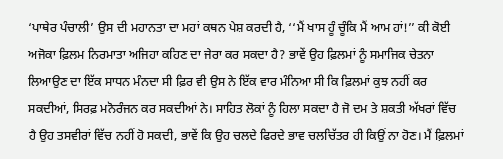‘ਪਾਥੇਰ ਪੰਚਾਲੀ’ ਉਸ ਦੀ ਮਹਾਨਤਾ ਦਾ ਮਹਾਂ ਕਥਨ ਪੇਸ਼ ਕਰਦੀ ਹੈ, ‘‘ਮੈਂ ਖਾਸ ਹੂੰ ਚੂੰਕਿ ਮੈਂ ਆਮ ਹਾਂ!’’ ਕੀ ਕੋਈ ਅਜੋਕਾ ਫ਼ਿਲਮ ਨਿਰਮਾਤਾ ਅਜਿਹਾ ਕਹਿਣ ਦਾ ਜੇਰਾ ਕਰ ਸਕਦਾ ਹੈ? ਭਾਵੇਂ ਉਹ ਫ਼ਿਲਮਾਂ ਨੂੰ ਸਮਾਜਿਕ ਚੇਤਨਾ ਲਿਆਉਣ ਦਾ ਇੱਕ ਸਾਧਨ ਮੰਨਦਾ ਸੀ ਫ਼ਿਰ ਵੀ ਉਸ ਨੇ ਇੱਕ ਵਾਰ ਮੰਨਿਆ ਸੀ ਕਿ ਫ਼ਿਲਮਾਂ ਕੁਝ ਨਹੀਂ ਕਰ ਸਕਦੀਆਂ, ਸਿਰਫ਼ ਮਨੋਰੰਜਨ ਕਰ ਸਕਦੀਆਂ ਨੇ। ਸਾਹਿਤ ਲੋਕਾਂ ਨੂੰ ਹਿਲਾ ਸਕਦਾ ਹੈ ਜੋ ਦਮ ਤੇ ਸ਼ਕਤੀ ਅੱਖਰਾਂ ਵਿੱਚ ਹੈ ਉਹ ਤਸਵੀਰਾਂ ਵਿੱਚ ਨਹੀਂ ਹੋ ਸਕਦੀ, ਭਾਵੇਂ ਕਿ ਉਹ ਚਲਦੇ ਫਿਰਦੇ ਭਾਵ ਚਲਚਿੱਤਰ ਹੀ ਕਿਉਂ ਨਾ ਹੋਣ। ਮੈਂ ਫ਼ਿਲਮਾਂ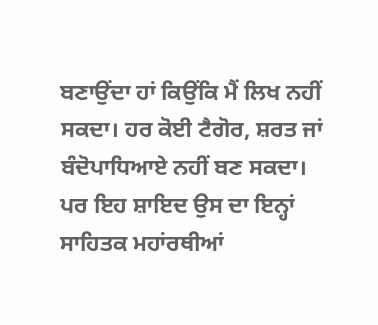ਬਣਾਉਂਦਾ ਹਾਂ ਕਿਉਂਕਿ ਮੈਂ ਲਿਖ ਨਹੀਂ ਸਕਦਾ। ਹਰ ਕੋਈ ਟੈਗੋਰ, ਸ਼ਰਤ ਜਾਂ ਬੰਦੋਪਾਧਿਆਏ ਨਹੀਂ ਬਣ ਸਕਦਾ। ਪਰ ਇਹ ਸ਼ਾਇਦ ਉਸ ਦਾ ਇਨ੍ਹਾਂ ਸਾਹਿਤਕ ਮਹਾਂਰਥੀਆਂ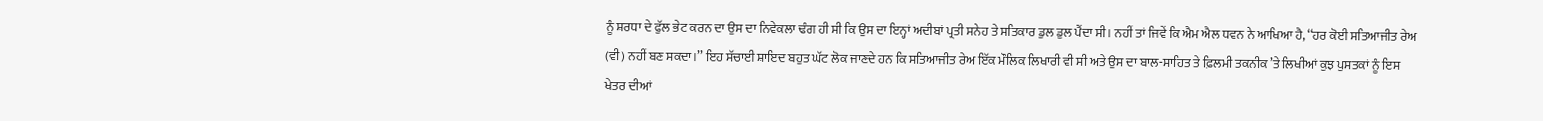ਨੂੰ ਸ਼ਰਧਾ ਦੇ ਫੁੱਲ ਭੇਟ ਕਰਨ ਦਾ ਉਸ ਦਾ ਨਿਵੇਕਲਾ ਢੰਗ ਹੀ ਸੀ ਕਿ ਉਸ ਦਾ ਇਨ੍ਹਾਂ ਅਦੀਬਾਂ ਪ੍ਰਤੀ ਸਨੇਹ ਤੇ ਸਤਿਕਾਰ ਡੁਲ ਡੁਲ ਪੈਂਦਾ ਸੀ। ਨਹੀਂ ਤਾਂ ਜਿਵੇਂ ਕਿ ਐਮ ਐਲ ਧਵਨ ਨੇ ਆਖਿਆ ਹੈ, ‘‘ਹਰ ਕੋਈ ਸਤਿਆਜੀਤ ਰੇਅ (ਵੀ) ਨਹੀਂ ਬਣ ਸਕਦਾ।’’ ਇਹ ਸੱਚਾਈ ਸ਼ਾਇਦ ਬਹੁਤ ਘੱਟ ਲੋਕ ਜਾਣਦੇ ਹਨ ਕਿ ਸਤਿਆਜੀਤ ਰੇਅ ਇੱਕ ਮੌਲਿਕ ਲਿਖਾਰੀ ਵੀ ਸੀ ਅਤੇ ਉਸ ਦਾ ਬਾਲ-ਸਾਹਿਤ ਤੇ ਫ਼ਿਲਮੀ ਤਕਨੀਕ ’ਤੇ ਲਿਖੀਆਂ ਕੁਝ ਪੁਸਤਕਾਂ ਨੂੰ ਇਸ ਖੇਤਰ ਦੀਆਂ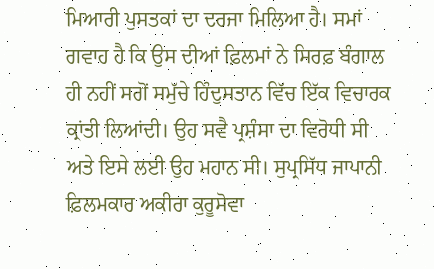ਮਿਆਰੀ ਪੁਸਤਕਾਂ ਦਾ ਦਰਜਾ ਮਿਲਿਆ ਹੈ। ਸਮਾਂ ਗਵਾਹ ਹੈ ਕਿ ਉਸ ਦੀਆਂ ਫ਼ਿਲਮਾਂ ਨੇ ਸਿਰਫ਼ ਬੰਗਾਲ ਹੀ ਨਹੀਂ ਸਗੋਂ ਸਮੁੱਚੇ ਹਿੰਦੁਸਤਾਨ ਵਿੱਚ ਇੱਕ ਵਿਚਾਰਕ ਕ੍ਰਾਂਤੀ ਲਿਆਂਦੀ। ਉਹ ਸਵੈ ਪ੍ਰਸ਼ੰਸਾ ਦਾ ਵਿਰੋਧੀ ਸੀ ਅਤੇ ਇਸੇ ਲਈ ਉਹ ਮਹਾਨ ਸੀ। ਸੁਪ੍ਰਸਿੱਧ ਜਾਪਾਨੀ ਫ਼ਿਲਮਕਾਰ ਅਕੀਰਾ ਕੁਰੂਸੋਵਾ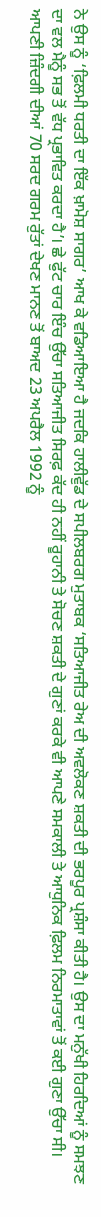ਨੇ ਉਸ ਨੂੰ ‘ਫ਼ਿਲਮੀ ਧਰਤੀ ਦਾ ਇੱਕ ਖ਼ਾਮੋਸ਼ ਸਾਗਰ’ ਆਖ ਕੇ ਵਡਿਆਇਆ ਹੈ ਜਦਕਿ ਹਾਲੀਵੁੱਡ ਦੇ ਸਪੀਲਬਰਗ ਮੁਤਾਬਕ ‘ਸਤਿਆਜੀਤ ਰੇਅ ਦੀ ਅਵਲੋਕਣ ਸ਼ਕਤੀ ਦੀ ਭਰਪੂਰ ਪ੍ਰਸ਼ੰਸਾ ਕੀਤੀ ਹੈ। ਉਸ ਦਾ ਮਨੁੱਖੀ ਹਿਰਦਿਆਂ ਨੂੰ ਸਮਝਣ ਦਾ ਵਲ ਮੈਨੂੰ ਸਭ ਤੋਂ ਵੱਧ ਪ੍ਰਭਾਵਿਤ ਕਰਦਾ ਹੈ’। ਛੇ ਫੁੱਟ ਚਾਰ ਇੰਚ ਉੱਚਾ ਸਤਿਆਜੀਤ ਸਿਰਫ਼ ਕੱਦ ਹੀ ਨਹੀਂ ਰੂਹਾਨੀ ਤੇ ਸੋਚਣ ਸ਼ਕਤੀ ਦੇ ਗੁਣਾਂ ਕਰਕੇ ਵੀ ਆਪਣੇ ਸਮਕਾਲੀ ਤੇ ਆਧੁਨਿਕ ਫ਼ਿਲਮ ਨਿਰਮਾਤਾਵਾਂ ਤੋਂ ਕਈ ਗੁਣਾ ਉੱਚਾ ਸੀ। ਆਪਣੀ ਜ਼ਿੰਦਗੀ ਦੀਆਂ 70 ਸਰਦ ਗਰਮ ਰੁੱਤਾਂ ਦੇਖਣ ਮਾਨਣ ਤੋਂ ਬਾਅਦ 23 ਅਪਰੈਲ 1992 ਨੂੰ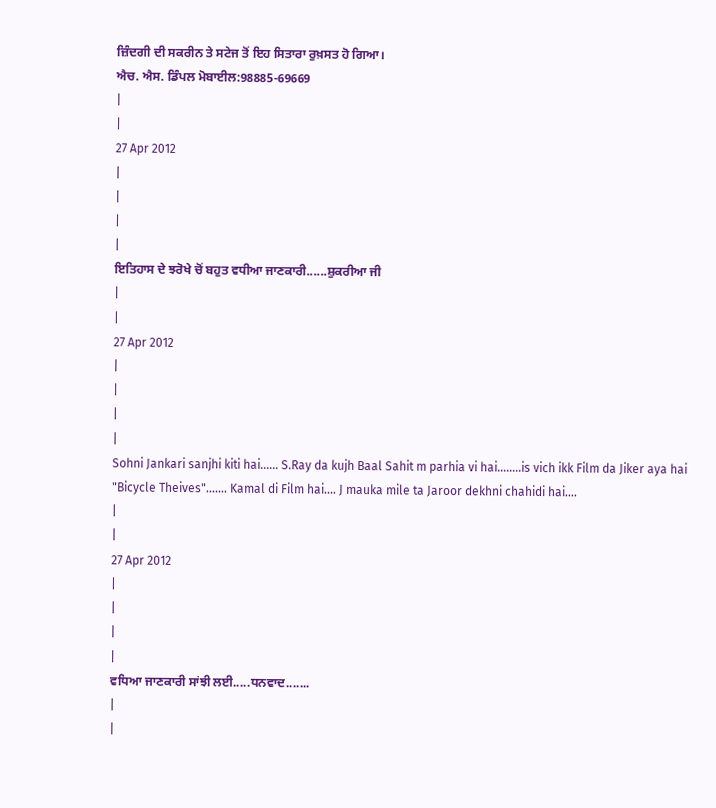ਜ਼ਿੰਦਗੀ ਦੀ ਸਕਰੀਨ ਤੇ ਸਟੇਜ ਤੋਂ ਇਹ ਸਿਤਾਰਾ ਰੁਖ਼ਸਤ ਹੋ ਗਿਆ।
ਐਚ. ਐਸ. ਡਿੰਪਲ ਮੋਬਾਈਲ:98885-69669
|
|
27 Apr 2012
|
|
|
|
ਇਤਿਹਾਸ ਦੇ ਝਰੋਖੇ ਚੋਂ ਬਹੁਤ ਵਧੀਆ ਜਾਣਕਾਰੀ......ਸ਼ੁਕਰੀਆ ਜੀ
|
|
27 Apr 2012
|
|
|
|
Sohni Jankari sanjhi kiti hai...... S.Ray da kujh Baal Sahit m parhia vi hai........is vich ikk Film da Jiker aya hai "Bicycle Theives"....... Kamal di Film hai.... J mauka mile ta Jaroor dekhni chahidi hai....
|
|
27 Apr 2012
|
|
|
|
ਵਧਿਆ ਜਾਣਕਾਰੀ ਸਾਂਝੀ ਲਈ.....ਧਨਵਾਦ.......
|
|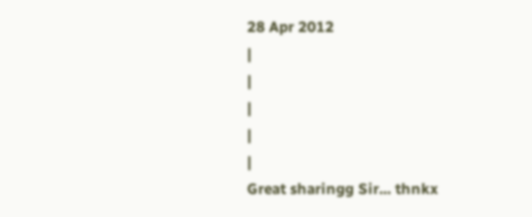28 Apr 2012
|
|
|
|
|
Great sharingg Sir... thnkx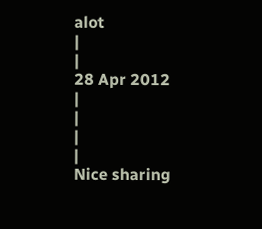alot
|
|
28 Apr 2012
|
|
|
|
Nice sharing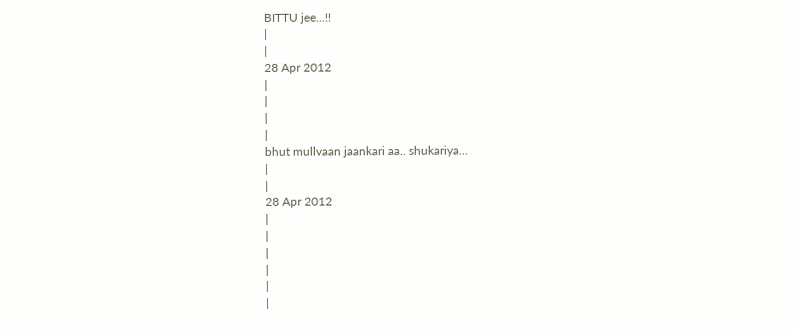BITTU jee...!!
|
|
28 Apr 2012
|
|
|
|
bhut mullvaan jaankari aa.. shukariya...
|
|
28 Apr 2012
|
|
|
|
|
|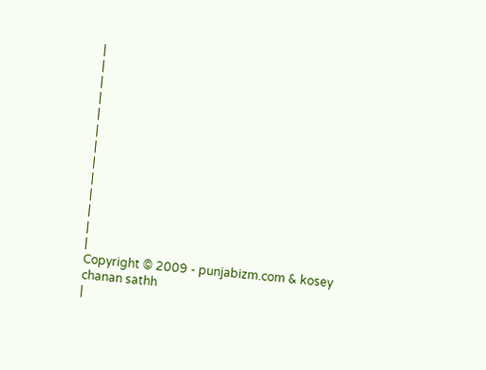|
|
|
|
|
|
|
|
|
|
|
|
|
Copyright © 2009 - punjabizm.com & kosey chanan sathh
|